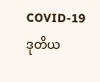COVID-19 ဒုတိယ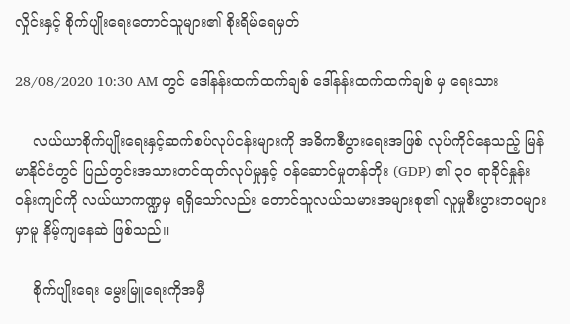လှိုင်းနှင့် စိုက်ပျိုးရေးတောင်သူများ၏ စိုးရိမ်ရေမှတ်

28/08/2020 10:30 AM တွင် ဒေါ်နန်းထက်ထက်ချစ် ဒေါ်နန်းထက်ထက်ချစ် မှ ရေးသား

    လယ်ယာစိုက်ပျိုးရေးနှင့်ဆက်စပ်လုပ်ငန်းများကို အဓိကစီပွားရေးအဖြစ် လုပ်ကိုင်နေသည့် မြန်မာနိုင်ငံတွင် ပြည်တွင်းအသားတင်ထုတ်လုပ်မှုနှင့် ဝန်ဆောင်မှုတန်ဘိုး (GDP) ၏ ၃၀ ရာခိုင်နှုန်းဝန်းကျင်ကို လယ်ယာကဏ္ဍမှ ရရှိသော်လည်း တောင်သူလယ်သမားအများစု၏ လူမှုစီးပွားဘဝများမှာမူ နိမ့်ကျနေဆဲ ဖြစ်သည်။

    စိုက်ပျိုးရေး မွေးမြူရေးကိုအမှီ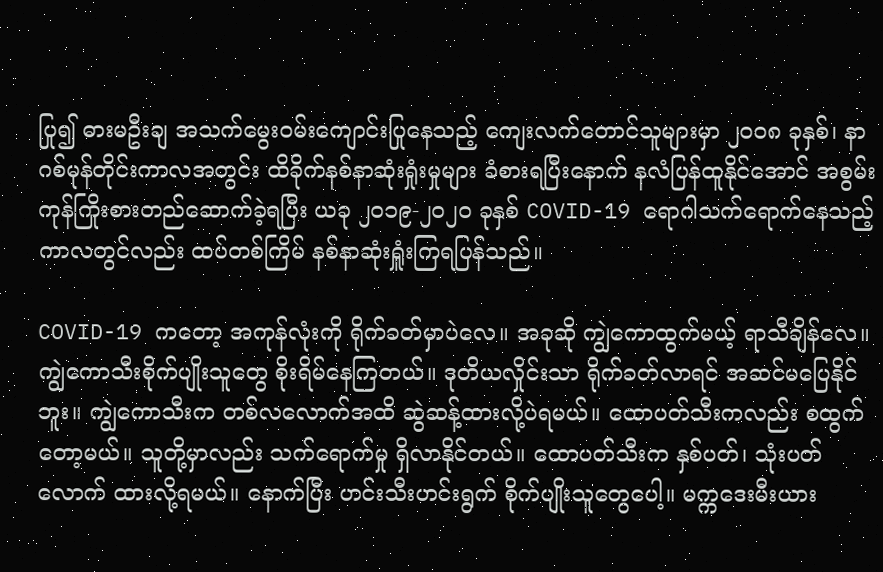ပြု၍ ဓားမဦးချ အသက်မွေးဝမ်းကျောင်းပြုနေသည့် ကျေးလက်တောင်သူများမှာ ၂၀၀၈ ခုနှစ်၊ နာဂစ်မုန်တိုင်းကာလအတွင်း ထိခိုက်နစ်နာဆုံးရှုံးမှုများ ခံစားရပြီးနောက် နလံပြန်ထူနိုင်အောင် အစွမ်းကုန်ကြိုးစားတည်ဆောက်ခဲ့ရပြီး ယခု ၂၀၁၉-၂၀၂၀ ခုနှစ် COVID-19 ရောဂါသက်ရောက်နေသည့် ကာလတွင်လည်း ထပ်တစ်ကြိမ် နစ်နာဆုံးရှူံးကြရပြန်သည်။

COVID-19 ကတော့ အကုန်လုံးကို ရိုက်ခတ်မှာပဲလေ။ အခုဆို ကျွဲကောထွက်မယ့် ရာသီချိန်လေ။ ကျွဲကောသီးစိုက်ပျိုးသူတွေ စိုးရိမ်နေကြတယ်။ ဒုတိယလှိုင်းသာ ရိုက်ခတ်လာရင် အဆင်မပြေနိုင်ဘူး။ ကျွဲကောသီးက တစ်လလောက်အထိ ဆွဲဆန့်ထားလို့ပဲရမယ်။ ထောပတ်သီးကလည်း စထွက်တော့မယ်။ သူတို့မှာလည်း သက်ရောက်မှု ရှိလာနိုင်တယ်။ ထောပတ်သီးက နှစ်ပတ်၊ သုံးပတ်လောက် ထားလို့ရမယ်။ နောက်ပြီး ဟင်းသီးဟင်းရွက် စိုက်ပျိုးသူတွေပေါ့။ မက္ကဒေးမီးယား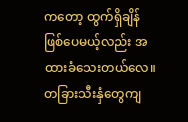ကတော့ ထွက်ရှိချိန် ဖြစ်ပေမယ့်လည်း အထားခံသေးတယ်လေ။ တခြားသီးနှံတွေကျ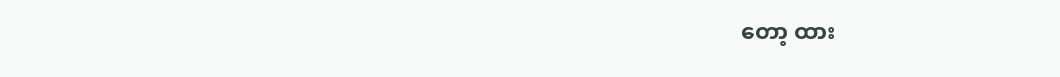တော့ ထား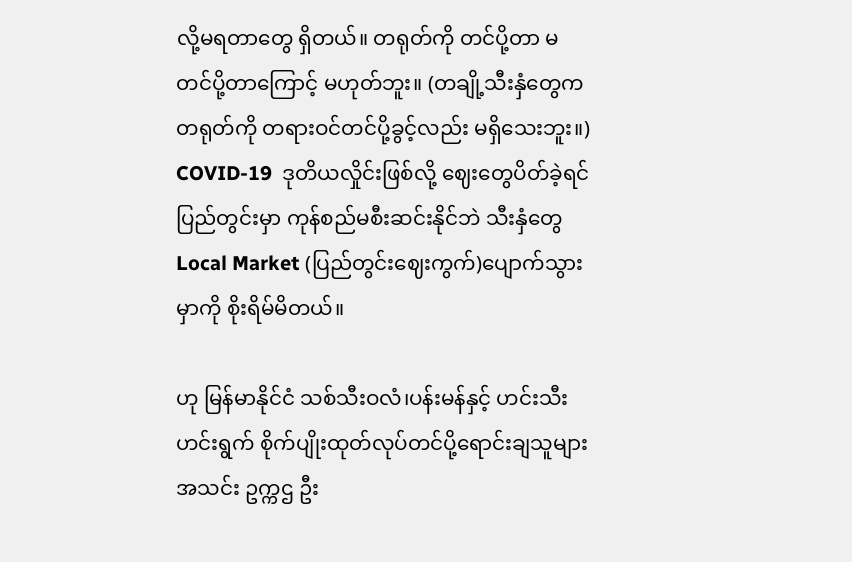လို့မရတာတွေ ရှိတယ်။ တရုတ်ကို တင်ပို့တာ မတင်ပို့တာကြောင့် မဟုတ်ဘူး။ (တချို့သီးနှံတွေက တရုတ်ကို တရားဝင်တင်ပို့ခွင့်လည်း မရှိသေးဘူး။) COVID-19  ဒုတိယလှိုင်းဖြစ်လို့ ဈေးတွေပိတ်ခဲ့ရင် ပြည်တွင်းမှာ ကုန်စည်မစီးဆင်းနိုင်ဘဲ သီးနှံတွေ Local Market (ပြည်တွင်းဈေးကွက်)ပျောက်သွားမှာကို စိုးရိမ်မိတယ်။

ဟု မြန်မာနိုင်ငံ သစ်သီးဝလံ၊ပန်းမန်နှင့် ဟင်းသီးဟင်းရွက် စိုက်ပျိုးထုတ်လုပ်တင်ပို့ရောင်းချသူများအသင်း ဥက္ကဌ ဦး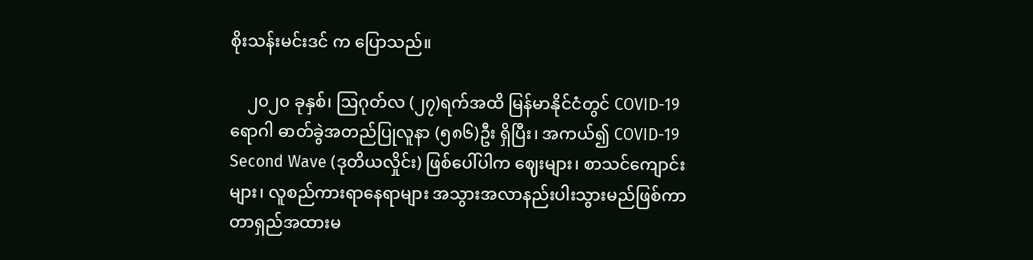စိုးသန်းမင်းဒင် က ပြောသည်။

    ၂၀၂၀ ခုနှစ်၊ ဩဂုတ်လ (၂၇)ရက်အထိ မြန်မာနိုင်ငံတွင် COVID-19 ရောဂါ ဓာတ်ခွဲအတည်ပြုလူနာ (၅၈၆)ဦး ရှိပြီး၊ အကယ်၍ COVID-19 Second Wave (ဒုတိယလှိုင်း) ဖြစ်ပေါ်ပါက ဈေးများ၊ စာသင်ကျောင်းများ၊ လူစည်ကားရာနေရာများ အသွားအလာနည်းပါးသွားမည်ဖြစ်ကာ တာရှည်အထားမ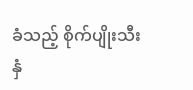ခံသည့် စိုက်ပျိုးသီးနှံ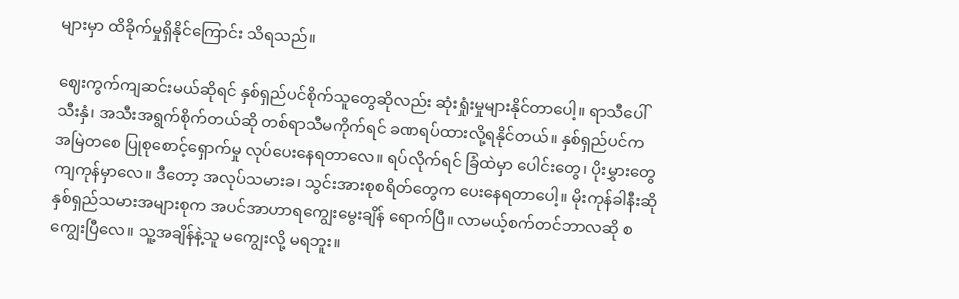များမှာ ထိခိုက်မှုရှိနိုင်ကြောင်း သိရသည်။

ဈေးကွက်ကျဆင်းမယ်ဆိုရင် နှစ်ရှည်ပင်စိုက်သူတွေဆိုလည်း ဆုံးရှုံးမှုများနိုင်တာပေါ့။ ရာသီပေါ်သီးနှံ၊ အသီးအရွက်စိုက်တယ်ဆို တစ်ရာသီမကိုက်ရင် ခဏရပ်ထားလို့ရနိုင်တယ်။ နှစ်ရှည်ပင်က အမြဲတစေ ပြုစုစောင့်ရှောက်မှု လုပ်ပေးနေရတာလေ။ ရပ်လိုက်ရင် ခြံထဲမှာ ပေါင်းတွေ၊ ပိုးမွှားတွေ ကျကုန်မှာလေ။ ဒီတော့ အလုပ်သမားခ၊ သွင်းအားစုစရိတ်တွေက ပေးနေရတာပေါ့။ မိုးကုန်ခါနီးဆို နှစ်ရှည်သမားအများစုက အပင်အာဟာရကျွေးမွေးချိန် ရောက်ပြီ။ လာမယ့်စက်တင်ဘာလဆို စကျွေးပြီလေ။ သူ့အချိန်နဲ့သူ မကျွေးလို့ မရဘူး။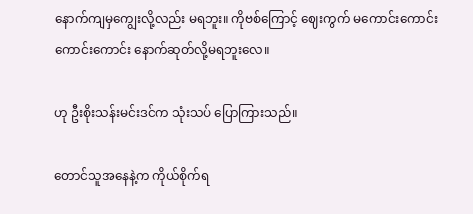နောက်ကျမှကျွေးလို့လည်း မရဘူး။ ကိုဗစ်ကြောင့် ဈေးကွက် မကောင်းကောင်း ကောင်းကောင်း နောက်ဆုတ်လို့မရဘူးလေ။

ဟု ဦးစိုးသန်းမင်းဒင်က သုံးသပ် ပြောကြားသည်။

တောင်သူအနေနဲ့က ကိုယ်စိုက်ရ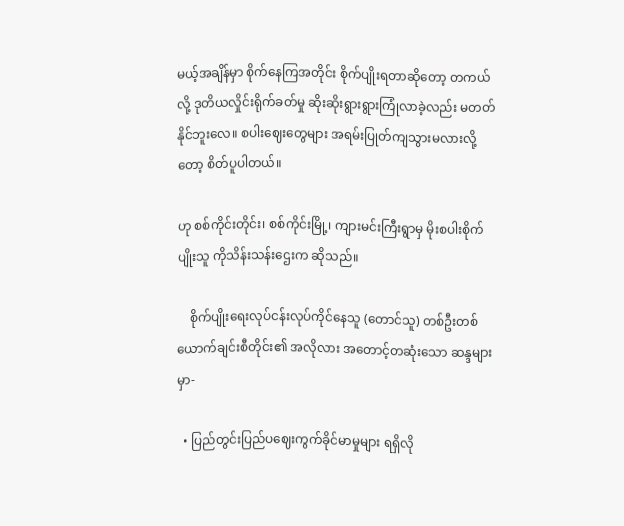မယ့်အချိန်မှာ စိုက်နေကြအတိုင်း စိုက်ပျိုးရတာဆိုတော့ တကယ်လို့ ဒုတိယလှိုင်းရိုက်ခတ်မှု ဆိုးဆိုးရွားရွားကြုံလာခဲ့လည်း မတတ်နိုင်ဘူးလေ။ စပါးဈေးတွေများ အရမ်းပြုတ်ကျသွားမလားလို့တော့ စိတ်ပူပါတယ်။

ဟု စစ်ကိုင်းတိုင်း၊ စစ်ကိုင်းမြို့၊ ကျားမင်းကြီးရွာမှ မိုးစပါးစိုက်ပျိုးသူ ကိုသိန်းသန်းဌေးက ဆိုသည်။

    စိုက်ပျိုးရေးလုပ်ငန်းလုပ်ကိုင်နေသူ (တောင်သူ) တစ်ဦးတစ်ယောက်ချင်းစီတိုင်း၏ အလိုလား အတောင့်တဆုံးသော ဆန္ဒများမှာ-

  • ပြည်တွင်းပြည်ပဈေးကွက်ခိုင်မာမှုများ ရရှိလို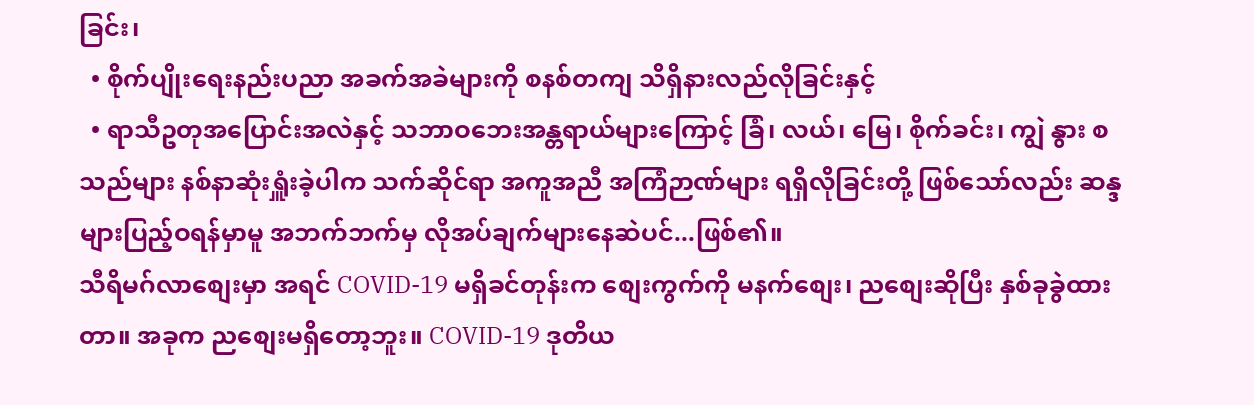ခြင်း၊
  • စိုက်ပျိုးရေးနည်းပညာ အခက်အခဲများကို စနစ်တကျ သိရှိနားလည်လိုခြင်းနှင့်
  • ရာသီဥတုအပြောင်းအလဲနှင့် သဘာဝဘေးအန္တရာယ်များကြောင့် ခြံ၊ လယ်၊ မြေ၊ စိုက်ခင်း၊ ကျွဲ နွား စသည်များ နစ်နာဆုံးရှူံးခဲ့ပါက သက်ဆိုင်ရာ အကူအညီ အကြံဉာဏ်များ ရရှိလိုခြင်းတို့ ဖြစ်သော်လည်း ဆန္ဒများပြည့်ဝရန်မှာမူ အဘက်ဘက်မှ လိုအပ်ချက်များနေဆဲပင်...ဖြစ်၏။
သီရိမဂ်လာစျေးမှာ အရင် COVID-19 မရှိခင်တုန်းက စျေးကွက်ကို မနက်စျေး၊ ညစျေးဆိုပြီး နှစ်ခုခွဲထားတာ။ အခုက ညစျေးမရှိတော့ဘူး။ COVID-19 ဒုတိယ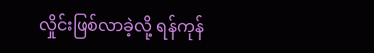လှိုင်းဖြစ်လာခဲ့လို့ ရန်ကုန်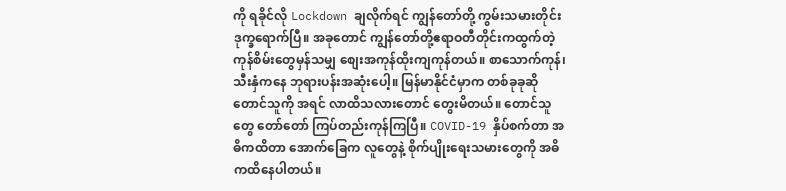ကို ရခိုင်လို Lockdown ချလိုက်ရင် ကျွန်တော်တို့ ကွမ်းသမားတိုင်း ဒုက္ခရောက်ပြီ။ အခုတောင် ကျွန်တော်တို့ဧရာဝတီတိုင်းကထွက်တဲ့ ကုန်စိမ်းတွေမှန်သမျှ စျေးအကုန်ထိုးကျကုန်တယ်။ စာသောက်ကုန်၊ သီးနှံကနေ ဘုရားပန်းအဆုံးပေါ့။ မြန်မာနိုင်ငံမှာက တစ်ခုခုဆို တောင်သူကို အရင် လာထိသလားတောင် တွေးမိတယ်။ တောင်သူတွေ တော်တော် ကြပ်တည်းကုန်ကြပြီ။ COVID-19 နှိပ်စက်တာ အဓိကထိတာ အောက်ခြေက လူတွေနဲ့ စိုက်ပျိုးရေးသမားတွေကို အဓိကထိနေပါတယ်။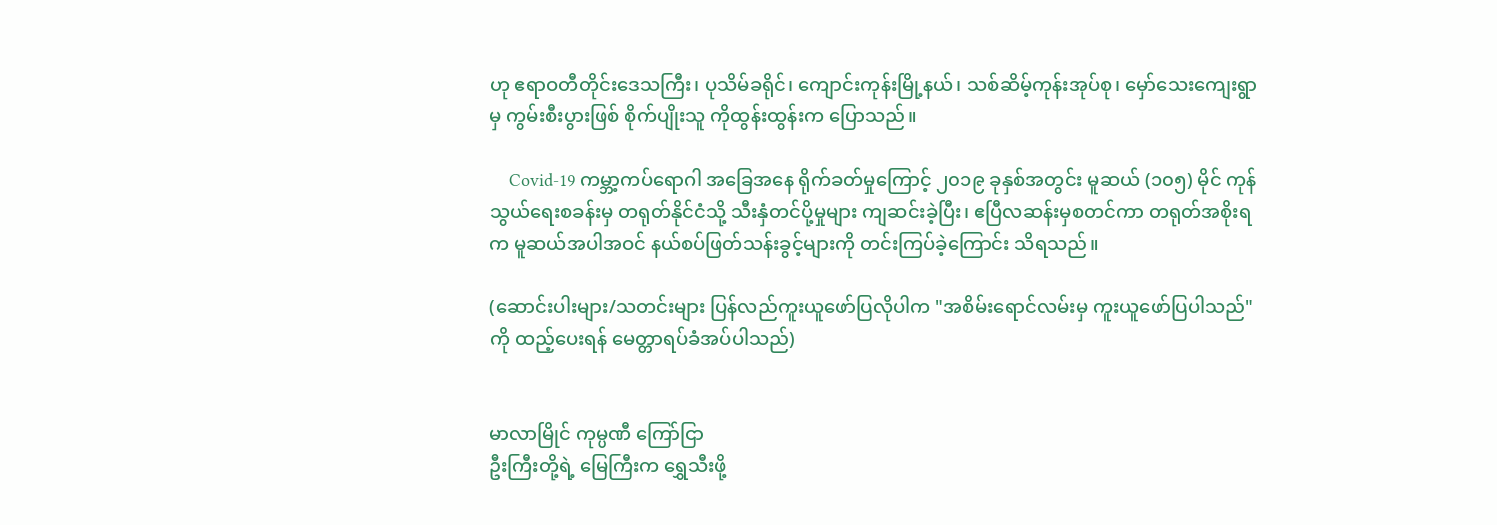ဟု ဧရာဝတီတိုင်းဒေသကြီး၊ ပုသိမ်ခရိုင်၊ ကျောင်းကုန်းမြို့နယ်၊ သစ်ဆိမ့်ကုန်းအုပ်စု၊ မှော်သေးကျေးရွာမှ ကွမ်းစီးပွားဖြစ် စိုက်ပျိုးသူ ကိုထွန်းထွန်းက ပြောသည်။

    Covid-19 ကမ္ဘာ့ကပ်ရောဂါ အခြေအနေ ရိုက်ခတ်မှုကြောင့် ၂၀၁၉ ခုနှစ်အတွင်း မူဆယ် (၁၀၅) မိုင် ကုန်သွယ်ရေးစခန်းမှ တရုတ်နိုင်ငံသို့ သီးနှံတင်ပို့မှုများ ကျဆင်းခဲ့ပြီး၊ ဧပြီလဆန်းမှစတင်ကာ တရုတ်အစိုးရက မူဆယ်အပါအဝင် နယ်စပ်ဖြတ်သန်းခွင့်များကို တင်းကြပ်ခဲ့ကြောင်း သိရသည်။

(ဆောင်းပါးများ/သတင်းများ ပြန်လည်ကူးယူဖော်ပြလိုပါက "အစိမ်းရောင်လမ်းမှ ကူးယူဖော်ပြပါသည်" ကို ထည့်ပေးရန် မေတ္တာရပ်ခံအပ်ပါသည်)


မာလာမြိုင် ကုမ္ပဏီ ကြော်ငြာ
ဦးကြီးတို့ရဲ့ မြေကြီးက ရွှေသီးဖို့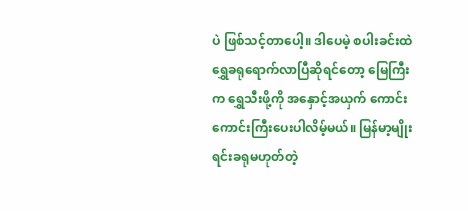ပဲ ဖြစ်သင့်တာပေါ့။ ဒါပေမဲ့ စပါးခင်းထဲ ရွှေခရုရောက်လာပြီဆိုရင်တော့ မြေကြီးက ရွှေသီးဖို့ကို အနှောင့်အယှက် ကောင်းကောင်းကြီးပေးပါလိမ့်မယ်။ မြန်မာ့မျိုးရင်းခရုမဟုတ်တဲ့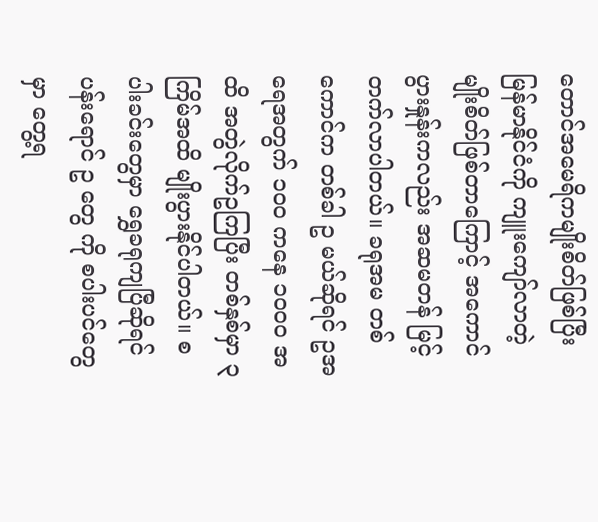တောင်အမေရိကမျိုးစိတ်ဖြစ်ပြီး မြန်မာနိုင်ငံကို ကျူးကျော်လာတဲ့ မျိုးစိတ်ဖြစ်တာကြောင့် အကောင်ပွားနှုန်းကလည်း အဆမတန် မြင့်တက်လာပါတယ်။ ခရုအမ တစ်ကောင်က တစ်ခါ ဥ မယ်ဆိုရင် ဥအရေအတွက် ၁၀၀ ကနေ ၁၀၀၀ အထိ အတွဲလိုက်ဥကြပြီး တစ်နှစ်မှာ ၃ ကြိမ်အထိ မျိုးပွားနိုင်ပါတယ်။ စပါးခင်းတွေမှာ ရွှေခရုကျပြီဆိုရင် ပန်းရောင် ဥ တွေ ကို စပါးပင်တွေမှာ တွေ့ရ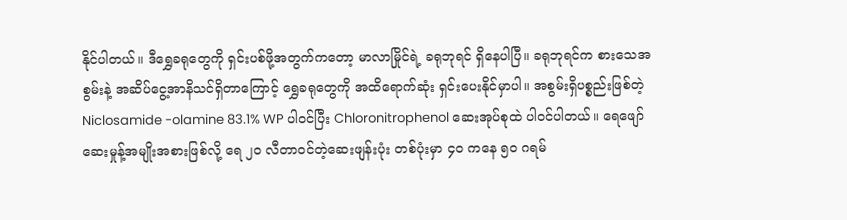နိုင်ပါတယ်။ ဒီရွှေခရုတွေကို ရှင်းပစ်ဖို့အတွက်ကတော့ မာလာမြိုင်ရဲ့ ခရုဘုရင် ရှိနေပါပြီ။ ခရုဘုရင်က စားသေအစွမ်းနဲ့ အဆိပ်ငွေ့အာနိသင်ရှိတာကြောင့် ရွှေခရုတွေကို အထိရောက်ဆုံး ရှင်းပေးနိုင်မှာပါ။ အစွမ်းရှိပစ္စည်းဖြစ်တဲ့ Niclosamide -olamine 83.1% WP ပါဝင်ပြီး Chloronitrophenol ဆေးအုပ်စုထဲ ပါဝင်ပါတယ်။ ရေဖျော်ဆေးမှုန့်အမျိုးအစားဖြစ်လို့ ရေ ၂၀ လီတာဝင်တဲ့ဆေးဖျန်းပုံး တစ်ပုံးမှာ ၄၀ ကနေ ၅၀ ဂရမ်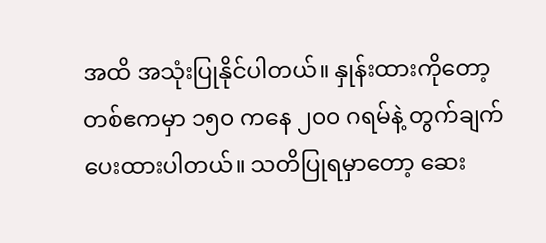အထိ အသုံးပြုနိုင်ပါတယ်။ နှုန်းထားကိုတော့ တစ်ဧကမှာ ၁၅၀ ကနေ ၂၀၀ ဂရမ်နဲ့ တွက်ချက်ပေးထားပါတယ်။ သတိပြုရမှာတော့ ဆေး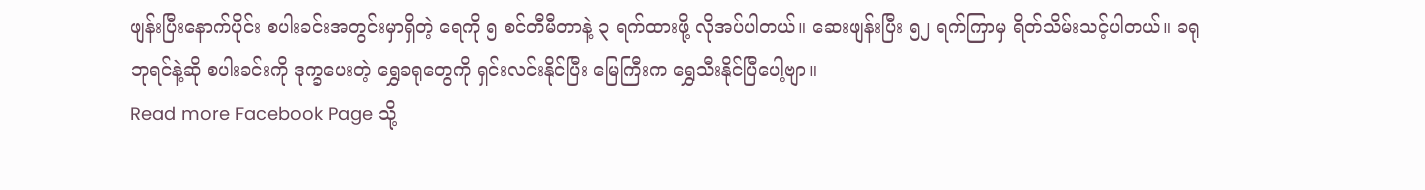ဖျန်းပြီးနောက်ပိုင်း စပါးခင်းအတွင်းမှာရှိတဲ့ ရေကို ၅ စင်တီမီတာနဲ့ ၃ ရက်ထားဖို့ လိုအပ်ပါတယ်။ ဆေးဖျန်းပြီး ၅၂ ရက်ကြာမှ ရိတ်သိမ်းသင့်ပါတယ်။ ခရုဘုရင်နဲ့ဆို စပါးခင်းကို ဒုက္ခပေးတဲ့ ရွှေခရုတွေကို ရှင်းလင်းနိုင်ပြီး မြေကြီးက ရွှေသီးနိုင်ပြီပေါ့ဗျာ။
Read more Facebook Page သို့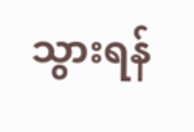သွားရန်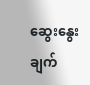ဆွေးနွေးချက်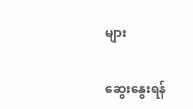များ

ဆွေးနွေးရန်